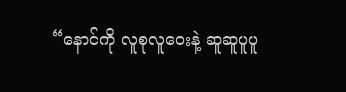“နောင်ကို လူစုလူဝေးနဲ့ ဆူဆူပူပူ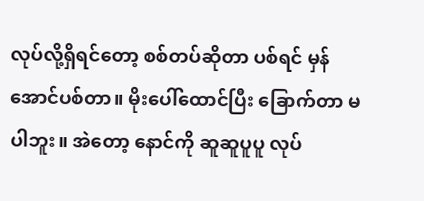လုပ်လို့ရှိရင်တော့ စစ်တပ်ဆိုတာ ပစ်ရင် မှန်အောင်ပစ်တာ။ မိုးပေါ်ထောင်ပြီး ခြောက်တာ မပါဘူး။ အဲတော့ နောင်ကို ဆူဆူပူပူ လုပ်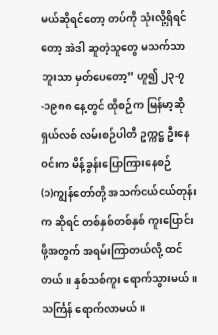မယ်ဆိုရင်တော့ တပ်ကို သုံးလို့ရှိရင်တော့ အဲဒါ ဆူတဲ့သူတွေ မသက်သာဘူးသာ မှတ်ပေတော့” ဟူ၍ ၂၃-၇-၁၉၈၈ နေ့တွင် ထိုစဉ်က မြန်မာ့ဆိုရှယ်လစ် လမ်းစဉ်ပါတီ ဥက္ကဋ္ဌ ဦးနေဝင်းက မိန့်ခွန်းပြောကြားနေစဉ်
(၁)ကျွန်တော်တို့ အသက်ငယ်ငယ်တုန်းက ဆိုရင် တစ်နှစ်တစ်နှစ် ကူးပြောင်းဖို့အတွက် အရမ်းကြာတယ်လို့ ထင်တယ်။ နှစ်သစ်ကူး ရောက်သွားမယ်။ သင်္ကြန် ရောက်လာမယ်။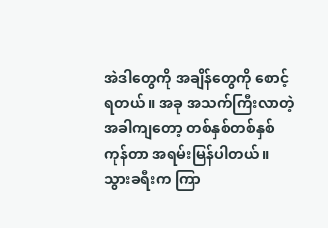အဲဒါတွေကို အချိန်တွေကို စောင့်ရတယ်။ အခု အသက်ကြီးလာတဲ့ အခါကျတော့ တစ်နှစ်တစ်နှစ်ကုန်တာ အရမ်းမြန်ပါတယ်။ သွားခရီးက ကြာ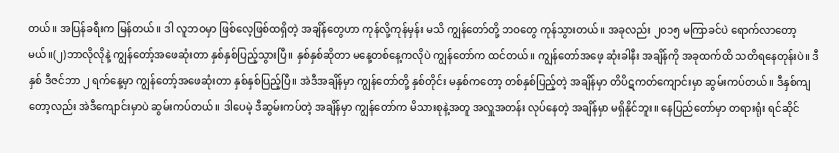တယ်။ အပြန်ခရီးက မြန်တယ်။ ဒါ လူဘဝမှာ ဖြစ်လေ့ဖြစ်ထရှိတဲ့ အချိန်တွေဟာ ကုန်လို့ကုန်မှန်း မသိ ကျွန်တော်တို့ ဘဝတွေ ကုန်သွားတယ်။ အခုလည်း ၂၀၁၅ မကြာခင်ပဲ ရောက်လာတော့မယ်။(၂)ဘာလိုလိုနဲ့ ကျွန်တော့်အဖေဆုံးတာ နှစ်နှစ်ပြည့်သွားပြီ။ နှစ်နှစ်ဆိုတာ မနေ့တစ်နေ့ကလိုပဲ ကျွန်တော်က ထင်တယ်။ ကျွန်တော်အဖေ့ ဆုံးခါနီး အချိန်ကို အခုထက်ထိ သတိရနေတုန်းပဲ။ ဒီနှစ် ဒီဇင်ဘာ ၂ ရက်နေ့မှာ ကျွန်တော့်အဖေဆုံးတာ နှစ်နှစ်ပြည့်ပြီ။ အဲဒီအချိန်မှာ ကျွန်တော်တို့ နှစ်တိုင်း မနှစ်ကတော့ တစ်နှစ်ပြည့်တဲ့ အချိန်မှာ တိပိဋကတ်ကျောင်းမှာ ဆွမ်းကပ်တယ်။ ဒီနှစ်ကျတော့လည်း အဲဒီကျောင်းမှာပဲ ဆွမ်းကပ်တယ်။ ဒါပေမဲ့ ဒီဆွမ်းကပ်တဲ့ အချိန်မှာ ကျွန်တော်က မိသားစုနဲ့အတူ အလှူအတန်း လုပ်နေတဲ့ အချိန်မှာ မရှိနိုင်ဘူး။ နေပြည်တော်မှာ တရားရုံး ရင်ဆိုင်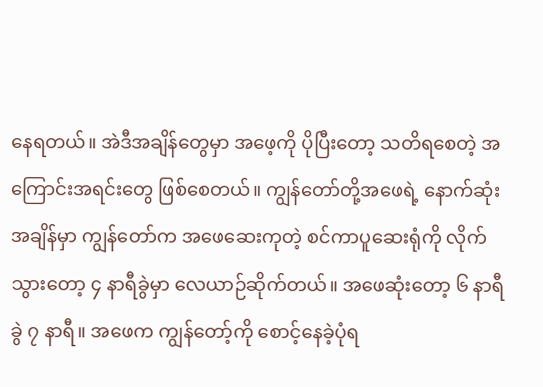နေရတယ်။ အဲဒီအချိန်တွေမှာ အဖေ့ကို ပိုပြီးတော့ သတိရစေတဲ့ အကြောင်းအရင်းတွေ ဖြစ်စေတယ်။ ကျွန်တော်တို့အဖေရဲ့ နောက်ဆုံးအချိန်မှာ ကျွန်တော်က အဖေဆေးကုတဲ့ စင်ကာပူဆေးရုံကို လိုက်သွားတော့ ၄ နာရီခွဲမှာ လေယာဉ်ဆိုက်တယ်။ အဖေဆုံးတော့ ၆ နာရီခွဲ ၇ နာရီ။ အဖေက ကျွန်တော့်ကို စောင့်နေခဲ့ပုံရ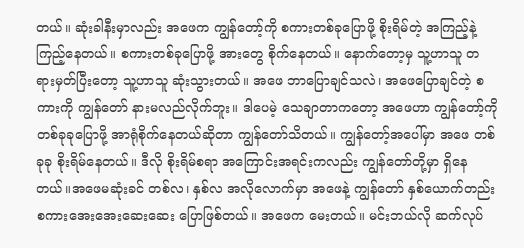တယ်။ ဆုံးခါနီးမှာလည်း အဖေက ကျွန်တော့်ကို စကားတစ်ခုပြောဖို့ စိုးရိမ်တဲ့ အကြည့်နဲ့ ကြည့်နေတယ်။ စကားတစ်ခုပြောဖို့ အားတွေ စိုက်နေတယ်။ နောက်တော့မှ သူ့ဟာသူ တရားမှတ်ပြီးတော့ သူ့ဟာသူ ဆုံးသွားတယ်။ အဖေ ဘာပြောချင်သလဲ၊ အဖေပြောချင်တဲ့ စကားကို ကျွန်တော် နားမလည်လိုက်ဘူး။ ဒါပေမဲ့ သေချာတာကတော့ အဖေဟာ ကျွန်တော့်ကို တစ်ခုခုပြောဖို့ အာရုံစိုက်နေတယ်ဆိုတာ ကျွန်တော်သိတယ်။ ကျွန်တော့်အပေါ်မှာ အဖေ တစ်ခုခု စိုးရိမ်နေတယ်။ ဒီလို စိုးရိမ်စရာ အကြောင်းအရင်းကလည်း ကျွန်တော်တို့မှာ ရှိနေတယ်။အဖေမဆုံးခင် တစ်လ၊ နှစ်လ အလိုလောက်မှာ အဖေနဲ့ ကျွန်တော် နှစ်ယောက်တည်း စကားအေးအေးဆေးဆေး ပြောဖြစ်တယ်။ အဖေက မေးတယ်။ မင်းဘယ်လို ဆက်လုပ်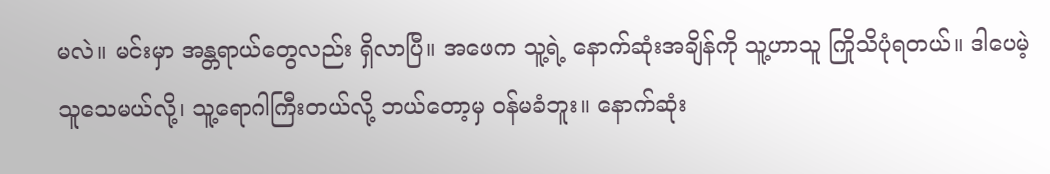မလဲ။ မင်းမှာ အန္တရာယ်တွေလည်း ရှိလာပြီ။ အဖေက သူ့ရဲ့ နောက်ဆုံးအချိန်ကို သူ့ဟာသူ ကြိုသိပုံရတယ်။ ဒါပေမဲ့ သူသေမယ်လို့၊ သူ့ရောဂါကြီးတယ်လို့ ဘယ်တော့မှ ဝန်မခံဘူး။ နောက်ဆုံး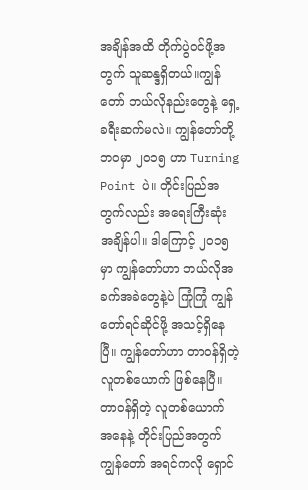အချိန်အထိ တိုက်ပွဲဝင်ဖို့အတွက် သူဆန္ဒရှိတယ်။ကျွန်တော် ဘယ်လိုနည်းတွေနဲ့ ရှေ့ခရီးဆက်မလဲ။ ကျွန်တော်တို့ ဘဝမှာ ၂၀၁၅ ဟာ Turning Point ပဲ။ တိုင်းပြည်အတွက်လည်း အရေးကြီးဆုံး အချိန်ပါ။ ဒါကြောင့် ၂၀၁၅ မှာ ကျွန်တော်ဟာ ဘယ်လိုအခက်အခဲတွေနဲ့ပဲ ကြုံကြုံ ကျွန်တော်ရင်ဆိုင်ဖို့ အသင့်ရှိနေပြီ။ ကျွန်တော်ဟာ တာဝန်ရှိတဲ့ လူတစ်ယောက် ဖြစ်နေပြီ။ တာဝန်ရှိတဲ့ လူတစ်ယောက် အနေနဲ့ တိုင်းပြည်အတွက် ကျွန်တော် အရင်ကလို ရှောင်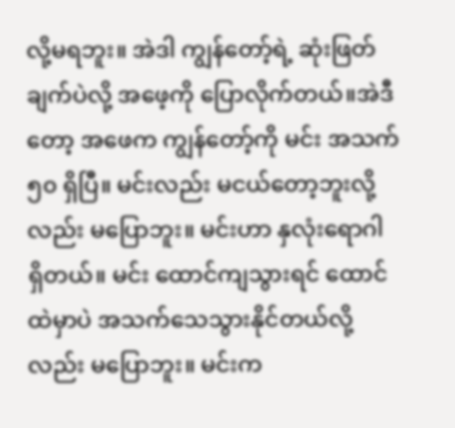လို့မရဘူး။ အဲဒါ ကျွန်တော့်ရဲ့ ဆုံးဖြတ်ချက်ပဲလို့ အဖေ့ကို ပြောလိုက်တယ်။အဲဒီတော့ အဖေက ကျွန်တော့်ကို မင်း အသက် ၅၀ ရှိပြီ။ မင်းလည်း မငယ်တော့ဘူးလို့လည်း မပြောဘူး။ မင်းဟာ နှလုံးရောဂါ ရှိတယ်။ မင်း ထောင်ကျသွားရင် ထောင်ထဲမှာပဲ အသက်သေသွားနိုင်တယ်လို့လည်း မပြောဘူး။ မင်းက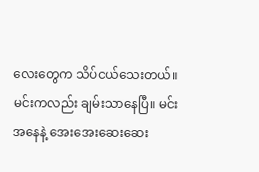လေးတွေက သိပ်ငယ်သေးတယ်။ မင်းကလည်း ချမ်းသာနေပြီ။ မင်းအနေနဲ့ အေးအေးဆေးဆေး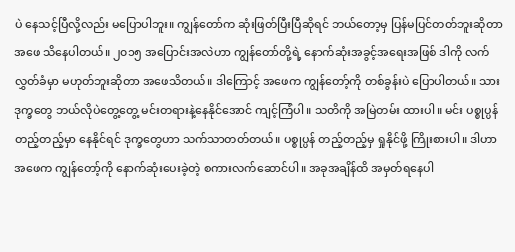ပဲ နေသင့်ပြီလို့လည်း မပြောပါဘူး။ ကျွန်တော်က ဆုံးဖြတ်ပြီးပြီဆိုရင် ဘယ်တော့မှ ပြန်မပြင်တတ်ဘူးဆိုတာ အဖေ သိနေပါတယ်။ ၂၀၁၅ အပြောင်းအလဲဟာ ကျွန်တော်တို့ရဲ့ နောက်ဆုံးအခွင့်အရေးအဖြစ် ဒါကို လက်လွှတ်ခံမှာ မဟုတ်ဘူးဆိုတာ အဖေသိတယ်။ ဒါကြောင့် အဖေက ကျွန်တော့်ကို တစ်ခွန်းပဲ ပြောပါတယ်။ သား ဒုက္ခတွေ ဘယ်လိုပဲတွေ့တွေ့ မင်းတရားနဲ့နေနိုင်အောင် ကျင့်ကြံပါ။ သတိကို အမြဲတမ်း ထားပါ။ မင်း ပစ္စုပ္ပန် တည့်တည့်မှာ နေနိုင်ရင် ဒုက္ခတွေဟာ သက်သာတတ်တယ်။ ပစ္စုပ္ပန် တည့်တည့်မှ ရှုနိုင်ဖို့ ကြိုးစားပါ။ ဒါဟာ အဖေက ကျွန်တော့်ကို နောက်ဆုံးပေးခဲ့တဲ့ စကားလက်ဆောင်ပါ။ အခုအချိန်ထိ အမှတ်ရနေပါ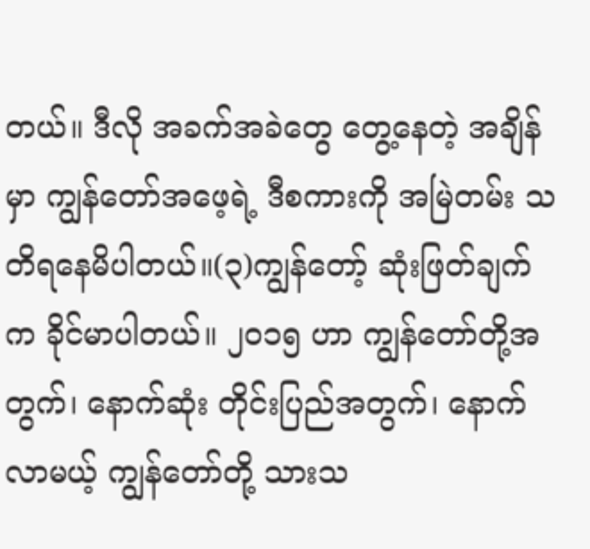တယ်။ ဒီလို အခက်အခဲတွေ တွေ့နေတဲ့ အချိန်မှာ ကျွန်တော်အဖေ့ရဲ့ ဒီစကားကို အမြဲတမ်း သတိရနေမိပါတယ်။(၃)ကျွန်တော့် ဆုံးဖြတ်ချက်က ခိုင်မာပါတယ်။ ၂၀၁၅ ဟာ ကျွန်တော်တို့အတွက်၊ နောက်ဆုံး တိုင်းပြည်အတွက်၊ နောက်လာမယ့် ကျွန်တော်တို့ သားသ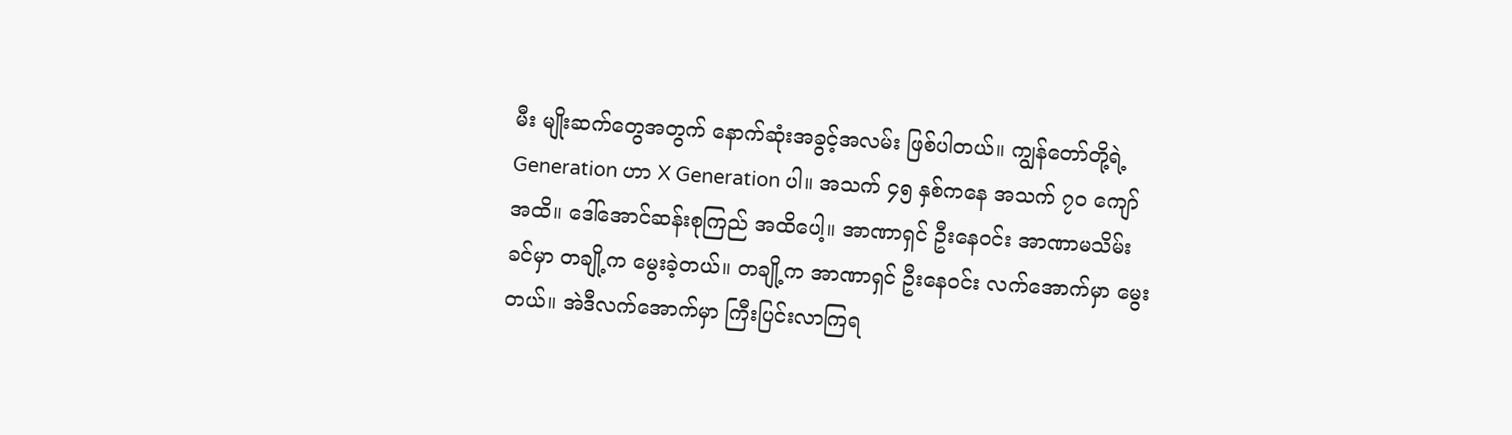မီး မျိုးဆက်တွေအတွက် နောက်ဆုံးအခွင့်အလမ်း ဖြစ်ပါတယ်။ ကျွန်တော်တို့ရဲ့ Generation ဟာ X Generation ပါ။ အသက် ၄၅ နှစ်ကနေ အသက် ၇၀ ကျော်အထိ။ ဒေါ်အောင်ဆန်းစုကြည် အထိပေါ့။ အာဏာရှင် ဦးနေဝင်း အာဏာမသိမ်းခင်မှာ တချို့က မွေးခဲ့တယ်။ တချို့က အာဏာရှင် ဦးနေဝင်း လက်အောက်မှာ မွေးတယ်။ အဲဒီလက်အောက်မှာ ကြီးပြင်းလာကြရ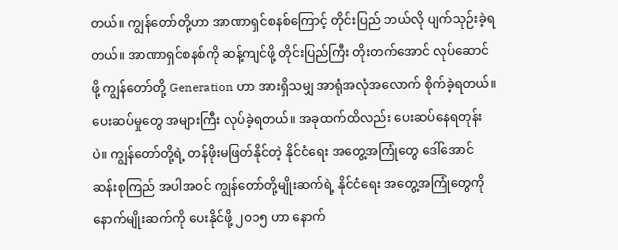တယ်။ ကျွန်တော်တို့ဟာ အာဏာရှင်စနစ်ကြောင့် တိုင်းပြည် ဘယ်လို ပျက်သုဉ်းခဲ့ရတယ်။ အာဏာရှင်စနစ်ကို ဆန့်ကျင်ဖို့ တိုင်းပြည်ကြီး တိုးတက်အောင် လုပ်ဆောင်ဖို့ ကျွန်တော်တို့ Generation ဟာ အားရှိသမျှ အာရုံအလုံအလောက် စိုက်ခဲ့ရတယ်။ ပေးဆပ်မှုတွေ အများကြီး လုပ်ခဲ့ရတယ်။ အခုထက်ထိလည်း ပေးဆပ်နေရတုန်းပဲ။ ကျွန်တော်တို့ရဲ့ တန်ဖိုးမဖြတ်နိုင်တဲ့ နိုင်ငံရေး အတွေ့အကြုံတွေ ဒေါ်အောင်ဆန်းစုကြည် အပါအဝင် ကျွန်တော်တို့မျိုးဆက်ရဲ့ နိုင်ငံရေး အတွေ့အကြုံတွေကို နောက်မျိုးဆက်ကို ပေးနိုင်ဖို့ ၂၀၁၅ ဟာ နောက်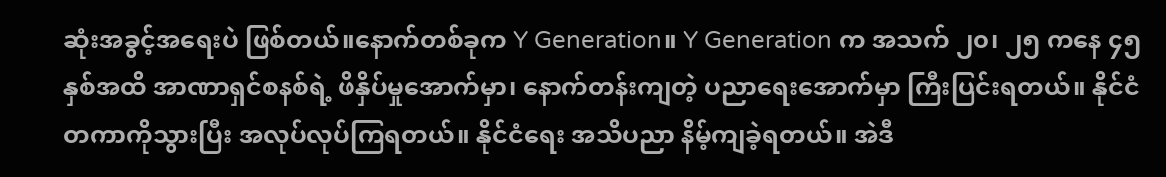ဆုံးအခွင့်အရေးပဲ ဖြစ်တယ်။နောက်တစ်ခုက Y Generation။ Y Generation က အသက် ၂၀၊ ၂၅ ကနေ ၄၅ နှစ်အထိ အာဏာရှင်စနစ်ရဲ့ ဖိနှိပ်မှုအောက်မှာ၊ နောက်တန်းကျတဲ့ ပညာရေးအောက်မှာ ကြီးပြင်းရတယ်။ နိုင်ငံတကာကိုသွားပြီး အလုပ်လုပ်ကြရတယ်။ နိုင်ငံရေး အသိပညာ နိမ့်ကျခဲ့ရတယ်။ အဲဒီ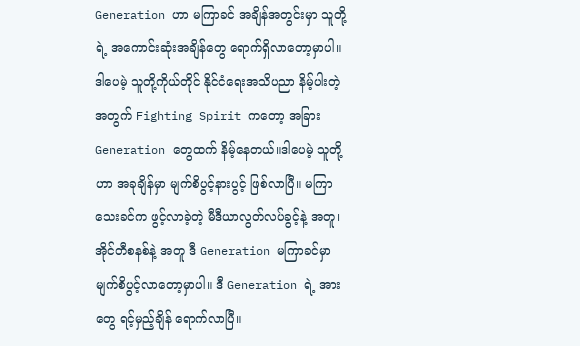Generation ဟာ မကြာခင် အချိန်အတွင်းမှာ သူတို့ရဲ့ အကောင်းဆုံးအချိန်တွေ ရောက်ရှိလာတော့မှာပါ။ ဒါပေမဲ့ သူတို့ကိုယ်တိုင် နိုင်ငံရေးအသိပညာ နိမ့်ပါးတဲ့အတွက် Fighting Spirit ကတော့ အခြား Generation တွေထက် နိမ့်နေတယ်။ဒါပေမဲ့ သူတို့ဟာ အခုချိန်မှာ မျက်စိပွင့်နားပွင့် ဖြစ်လာပြီ။ မကြာသေးခင်က ဖွင့်လာခဲ့တဲ့ မီဒီယာလွတ်လပ်ခွင့်နဲ့ အတူ၊ အိုင်တီစနစ်နဲ့ အတူ ဒီ Generation မကြာခင်မှာ မျက်စိပွင့်လာတော့မှာပါ။ ဒီ Generation ရဲ့ အားတွေ ရင့်မှည့်ချိန် ရောက်လာပြီ။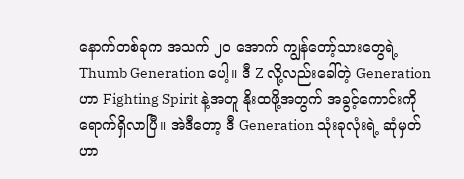နောက်တစ်ခုက အသက် ၂၀ အောက် ကျွန်တော့်သားတွေရဲ့ Thumb Generation ပေါ့။ ဒီ Z လို့လည်းခေါ်တဲ့ Generation ဟာ Fighting Spirit နဲ့အတူ နိုးထဖို့အတွက် အခွင့်ကောင်းကို ရောက်ရှိလာပြီ။ အဲဒီတော့ ဒီ Generation သုံးခုလုံးရဲ့ ဆုံမှတ်ဟာ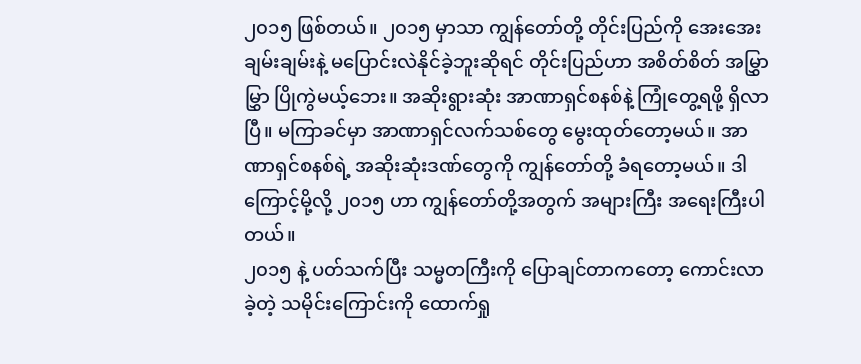၂၀၁၅ ဖြစ်တယ်။ ၂၀၁၅ မှာသာ ကျွန်တော်တို့ တိုင်းပြည်ကို အေးအေးချမ်းချမ်းနဲ့ မပြောင်းလဲနိုင်ခဲ့ဘူးဆိုရင် တိုင်းပြည်ဟာ အစိတ်စိတ် အမြွှာမြွှာ ပြိုကွဲမယ့်ဘေး။ အဆိုးရွားဆုံး အာဏာရှင်စနစ်နဲ့ ကြုံတွေ့ရဖို့ ရှိလာပြီ။ မကြာခင်မှာ အာဏာရှင်လက်သစ်တွေ မွေးထုတ်တော့မယ်။ အာဏာရှင်စနစ်ရဲ့ အဆိုးဆုံးဒဏ်တွေကို ကျွန်တော်တို့ ခံရတော့မယ်။ ဒါကြောင့်မို့လို့ ၂၀၁၅ ဟာ ကျွန်တော်တို့အတွက် အများကြီး အရေးကြီးပါတယ်။
၂၀၁၅ နဲ့ ပတ်သက်ပြီး သမ္မတကြီးကို ပြောချင်တာကတော့ ကောင်းလာခဲ့တဲ့ သမိုင်းကြောင်းကို ထောက်ရှု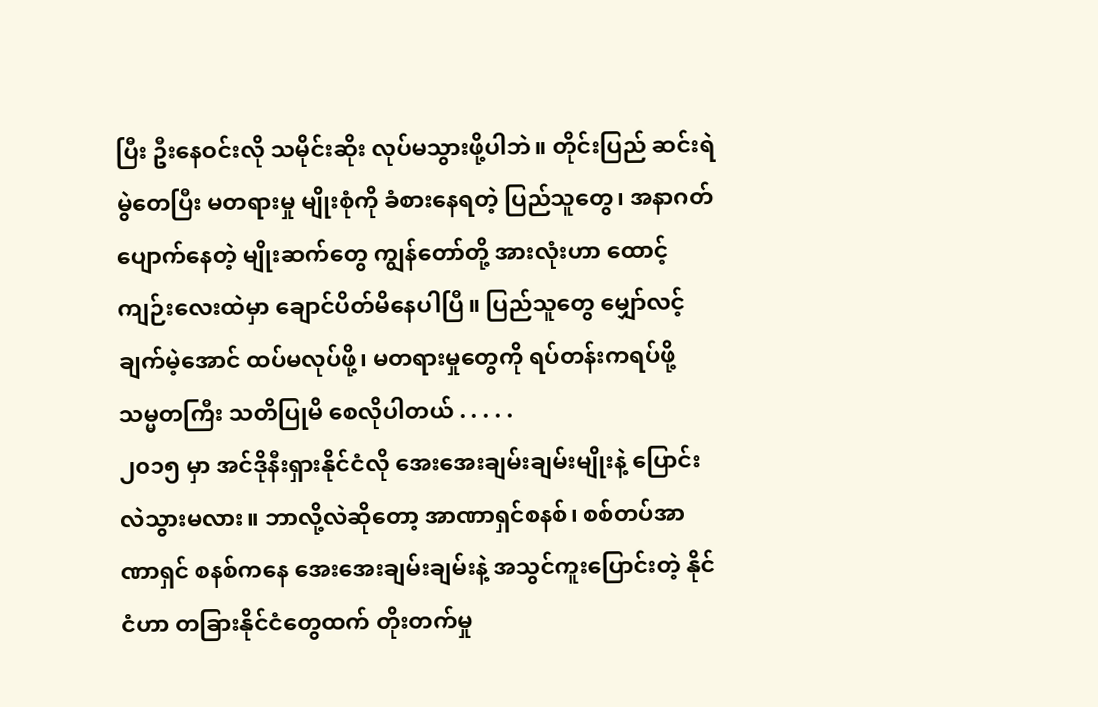ပြီး ဦးနေဝင်းလို သမိုင်းဆိုး လုပ်မသွားဖို့ပါဘဲ။ တိုင်းပြည် ဆင်းရဲမွဲတေပြီး မတရားမှု မျိုးစုံကို ခံစားနေရတဲ့ ပြည်သူတွေ၊ အနာဂတ် ပျောက်နေတဲ့ မျိုးဆက်တွေ ကျွန်တော်တို့ အားလုံးဟာ ထောင့်ကျဉ်းလေးထဲမှာ ချောင်ပိတ်မိနေပါပြီ။ ပြည်သူတွေ မျှော်လင့်ချက်မဲ့အောင် ထပ်မလုပ်ဖို့၊ မတရားမှုတွေကို ရပ်တန်းကရပ်ဖို့ သမ္မတကြီး သတိပြုမိ စေလိုပါတယ် . . . . .
၂၀၁၅ မှာ အင်ဒိုနီးရှားနိုင်ငံလို အေးအေးချမ်းချမ်းမျိုးနဲ့ ပြောင်းလဲသွားမလား။ ဘာလို့လဲဆိုတော့ အာဏာရှင်စနစ်၊ စစ်တပ်အာဏာရှင် စနစ်ကနေ အေးအေးချမ်းချမ်းနဲ့ အသွင်ကူးပြောင်းတဲ့ နိုင်ငံဟာ တခြားနိုင်ငံတွေထက် တိုးတက်မှု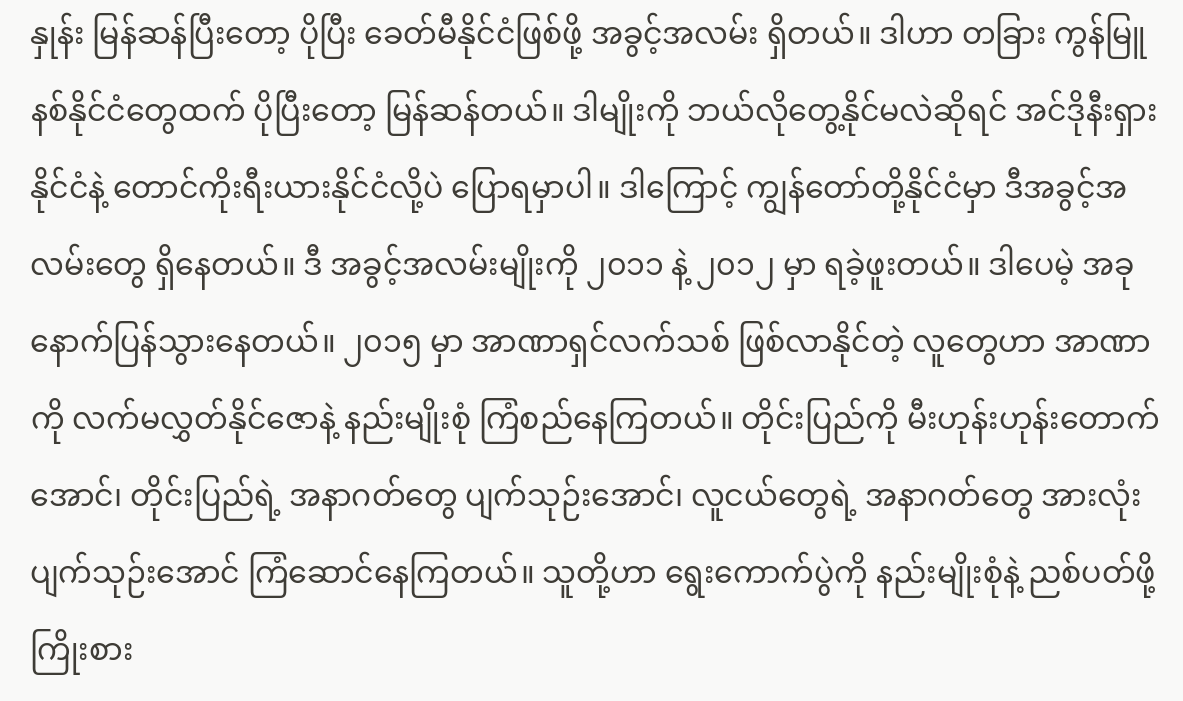နှုန်း မြန်ဆန်ပြီးတော့ ပိုပြီး ခေတ်မီနိုင်ငံဖြစ်ဖို့ အခွင့်အလမ်း ရှိတယ်။ ဒါဟာ တခြား ကွန်မြူနစ်နိုင်ငံတွေထက် ပိုပြီးတော့ မြန်ဆန်တယ်။ ဒါမျိုးကို ဘယ်လိုတွေ့နိုင်မလဲဆိုရင် အင်ဒိုနီးရှားနိုင်ငံနဲ့ တောင်ကိုးရီးယားနိုင်ငံလို့ပဲ ပြောရမှာပါ။ ဒါကြောင့် ကျွန်တော်တို့နိုင်ငံမှာ ဒီအခွင့်အလမ်းတွေ ရှိနေတယ်။ ဒီ အခွင့်အလမ်းမျိုးကို ၂၀၁၁ နဲ့ ၂၀၁၂ မှာ ရခဲ့ဖူးတယ်။ ဒါပေမဲ့ အခု နောက်ပြန်သွားနေတယ်။ ၂၀၁၅ မှာ အာဏာရှင်လက်သစ် ဖြစ်လာနိုင်တဲ့ လူတွေဟာ အာဏာကို လက်မလွှတ်နိုင်ဇောနဲ့ နည်းမျိုးစုံ ကြံစည်နေကြတယ်။ တိုင်းပြည်ကို မီးဟုန်းဟုန်းတောက်အောင်၊ တိုင်းပြည်ရဲ့ အနာဂတ်တွေ ပျက်သုဉ်းအောင်၊ လူငယ်တွေရဲ့ အနာဂတ်တွေ အားလုံးပျက်သုဉ်းအောင် ကြံဆောင်နေကြတယ်။ သူတို့ဟာ ရွေးကောက်ပွဲကို နည်းမျိုးစုံနဲ့ ညစ်ပတ်ဖို့ ကြိုးစား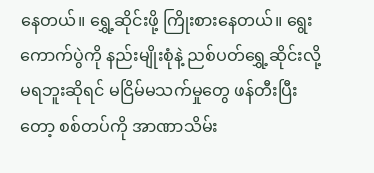နေတယ်။ ရွှေ့ဆိုင်းဖို့ ကြိုးစားနေတယ်။ ရွေးကောက်ပွဲကို နည်းမျိုးစုံနဲ့ ညစ်ပတ်ရွှေ့ဆိုင်းလို့ မရဘူးဆိုရင် မငြိမ်မသက်မှုတွေ ဖန်တီးပြီးတော့ စစ်တပ်ကို အာဏာသိမ်း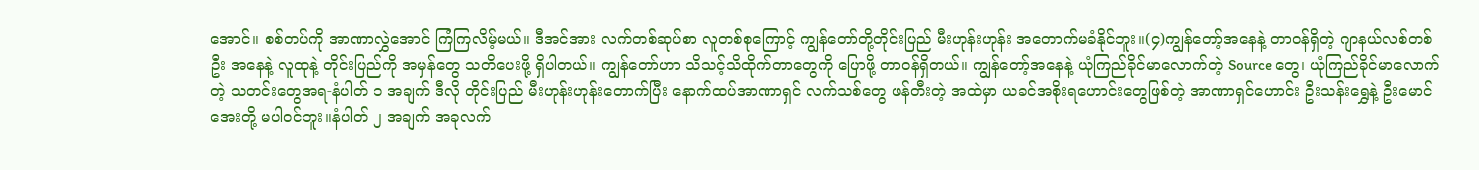အောင်။ စစ်တပ်ကို အာဏာလွှဲအောင် ကြံကြလိမ့်မယ်။ ဒီအင်အား လက်တစ်ဆုပ်စာ လူတစ်စုကြောင့် ကျွန်တော်တို့တိုင်းပြည် မီးဟုန်းဟုန်း အတောက်မခံနိုင်ဘူး။(၄)ကျွန်တော့်အနေနဲ့ တာဝန်ရှိတဲ့ ဂျာနယ်လစ်တစ်ဦး အနေနဲ့ လူထုနဲ့ တိုင်းပြည်ကို အမှန်တွေ သတိပေးဖို့ ရှိပါတယ်။ ကျွန်တော်ဟာ သိသင့်သိထိုက်တာတွေကို ပြောဖို့ တာဝန်ရှိတယ်။ ကျွန်တော့်အနေနဲ့ ယုံကြည်ခိုင်မာလောက်တဲ့ Source တွေ၊ ယုံကြည်ခိုင်မာလောက်တဲ့ သတင်းတွေအရ-နံပါတ် ၁ အချက် ဒီလို တိုင်းပြည် မီးဟုန်းဟုန်းတောက်ပြီး နောက်ထပ်အာဏာရှင် လက်သစ်တွေ ဖန်တီးတဲ့ အထဲမှာ ယခင်အစိုးရဟောင်းတွေဖြစ်တဲ့ အာဏာရှင်ဟောင်း ဦးသန်းရွှေနဲ့ ဦးမောင်အေးတို့ မပါဝင်ဘူး။နံပါတ် ၂ အချက် အခုလက်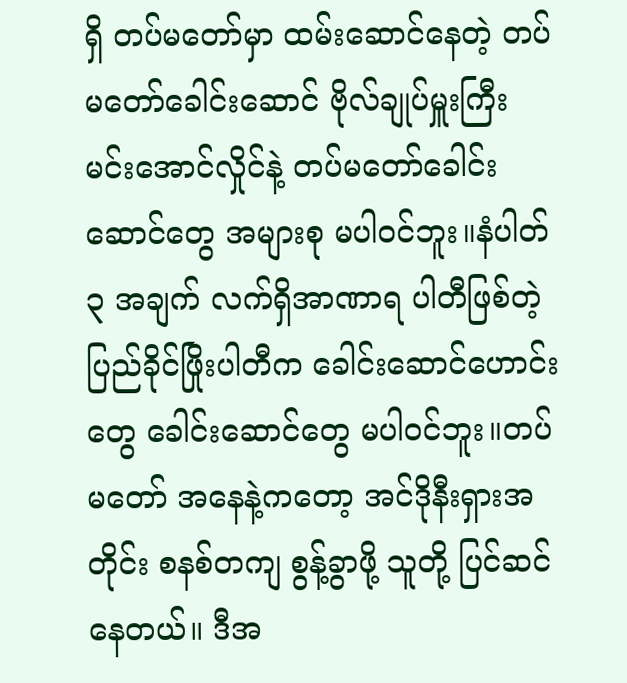ရှိ တပ်မတော်မှာ ထမ်းဆောင်နေတဲ့ တပ်မတော်ခေါင်းဆောင် ဗိုလ်ချုပ်မှူးကြီး မင်းအောင်လှိုင်နဲ့ တပ်မတော်ခေါင်းဆောင်တွေ အများစု မပါဝင်ဘူး။နံပါတ် ၃ အချက် လက်ရှိအာဏာရ ပါတီဖြစ်တဲ့ ပြည်ခိုင်ဖြိုးပါတီက ခေါင်းဆောင်ဟောင်းတွေ ခေါင်းဆောင်တွေ မပါဝင်ဘူး။တပ်မတော် အနေနဲ့ကတော့ အင်ဒိုနီးရှားအတိုင်း စနစ်တကျ စွန့်ခွာဖို့ သူတို့ ပြင်ဆင်နေတယ်။ ဒီအ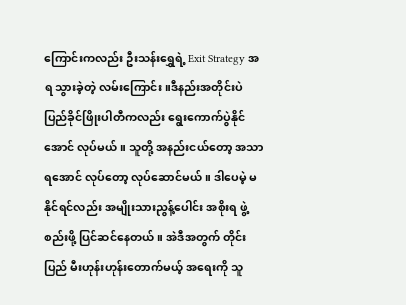ကြောင်းကလည်း ဦးသန်းရွှေရဲ့ Exit Strategy အရ သွားခဲ့တဲ့ လမ်းကြောင်း။ဒီနည်းအတိုင်းပဲ ပြည်ခိုင်ဖြိုးပါတီကလည်း ရွေးကောက်ပွဲနိုင်အောင် လုပ်မယ်။ သူတို့ အနည်းငယ်တော့ အသာရအောင် လုပ်တော့ လုပ်ဆောင်မယ်။ ဒါပေမဲ့ မနိုင်ရင်လည်း အမျိုးသားညွန့်ပေါင်း အစိုးရ ဖွဲ့စည်းဖို့ ပြင်ဆင်နေတယ်။ အဲဒီအတွက် တိုင်းပြည် မီးဟုန်းဟုန်းတောက်မယ့် အရေးကို သူ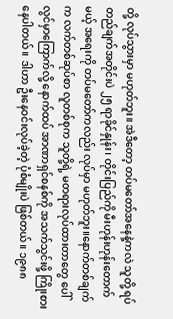တို့ လုပ်သွားမှာ မဟုတ်ဘူး။ အဲဒီတော့ တပ်မတော်အနေနဲ့ကလဲ သူတို့ ရပ်တည်ချက်အတိုင်းပဲ ၂၅ ရာခိုင်နှုန်း၊ တိုင်းပြည်ကို မီးဟုန်းဟုန်းတောက်မယ့် အရေးကို တပ်မတော်ကလည်း လုပ်မှာ မဟုတ်ဘူး။နောက်တစ်ချက်က လက်တစ်ဆုပ်စာ လူတစ်စုက သူတို့ရဲ့ မတရားလုပ်ထားတာတွေ ပေါ်လွင်မှာကြောက်လို့ နောက်ထပ် အာဏာရှင်စနစ်ကို အသက်သွင်းဖို့ ကြိုးစားနေပါတယ်။ ဒါဟာ ဦးနေဝင်းလုပ်ခဲ့တဲ့ ပုံစံမျိုးပဲ ဖြစ်တယ်။ ၁၉၈၈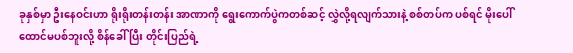ခုနှစ်မှာ ဦးနေဝင်းဟာ ရိုးရိုးတန်းတန်း အာဏာကို ရွေးကောက်ပွဲကတစ်ဆင့် လွှဲလို့ရလျက်သားနဲ့ စစ်တပ်က ပစ်ရင် မိုးပေါ်ထောင်မပစ်ဘူးလို့ စိန်ခေါ်ပြီး တိုင်းပြည်ရဲ့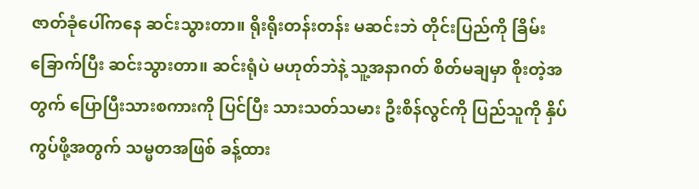ဇာတ်ခုံပေါ်ကနေ ဆင်းသွားတာ။ ရိုးရိုးတန်းတန်း မဆင်းဘဲ တိုင်းပြည်ကို ခြိမ်းခြောက်ပြီး ဆင်းသွားတာ။ ဆင်းရုံပဲ မဟုတ်ဘဲနဲ့ သူ့အနာဂတ် စိတ်မချမှာ စိုးတဲ့အတွက် ပြောပြီးသားစကားကို ပြင်ပြီး သားသတ်သမား ဦးစိန်လွင်ကို ပြည်သူကို နှိပ်ကွပ်ဖို့အတွက် သမ္မတအဖြစ် ခန့်ထား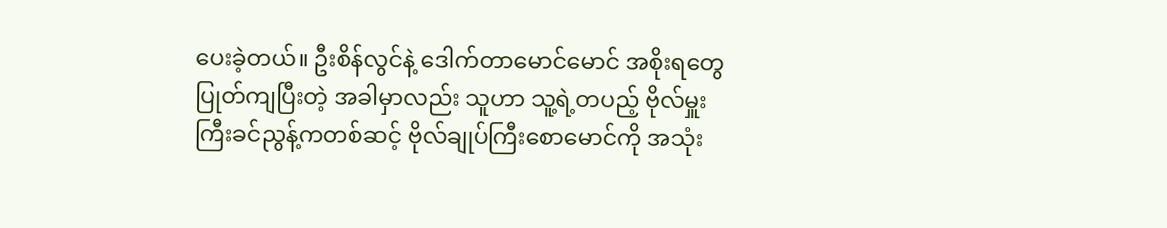ပေးခဲ့တယ်။ ဦးစိန်လွင်နဲ့ ဒေါက်တာမောင်မောင် အစိုးရတွေ ပြုတ်ကျပြီးတဲ့ အခါမှာလည်း သူဟာ သူ့ရဲ့တပည့် ဗိုလ်မှူးကြီးခင်ညွန့်ကတစ်ဆင့် ဗိုလ်ချုပ်ကြီးစောမောင်ကို အသုံး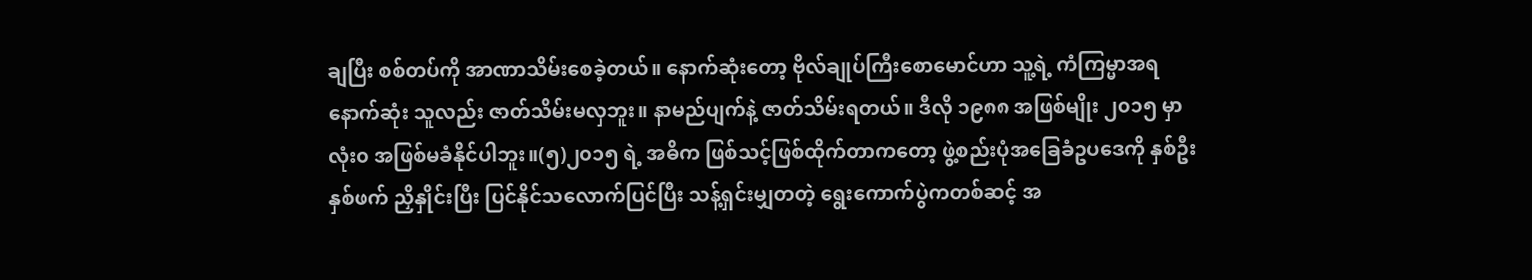ချပြီး စစ်တပ်ကို အာဏာသိမ်းစေခဲ့တယ်။ နောက်ဆုံးတော့ ဗိုလ်ချုပ်ကြီးစောမောင်ဟာ သူ့ရဲ့ ကံကြမ္မာအရ နောက်ဆုံး သူလည်း ဇာတ်သိမ်းမလှဘူး။ နာမည်ပျက်နဲ့ ဇာတ်သိမ်းရတယ်။ ဒီလို ၁၉၈၈ အဖြစ်မျိုး ၂၀၁၅ မှာ လုံး၀ အဖြစ်မခံနိုင်ပါဘူး။(၅)၂၀၁၅ ရဲ့ အဓိက ဖြစ်သင့်ဖြစ်ထိုက်တာကတော့ ဖွဲ့စည်းပုံအခြေခံဥပဒေကို နှစ်ဦးနှစ်ဖက် ညှိနှိုင်းပြီး ပြင်နိုင်သလောက်ပြင်ပြီး သန့်ရှင်းမျှတတဲ့ ရွေးကောက်ပွဲကတစ်ဆင့် အ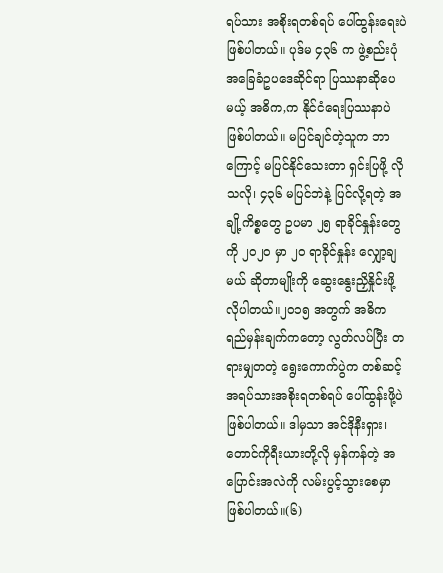ရပ်သား အစိုးရတစ်ရပ် ပေါ်ထွန်းရေးပဲ ဖြစ်ပါတယ်။ ပုဒ်မ ၄၃၆ က ဖွဲ့စည်းပုံအခြေခံဥပဒေဆိုင်ရာ ပြဿနာဆိုပေမယ့် အဓိက,က နိုင်ငံရေးပြဿနာပဲ ဖြစ်ပါတယ်။ မပြင်ချင်တဲ့သူက ဘာကြောင့် မပြင်နိုင်သေးတာ ရှင်းပြဖို့ လိုသလို၊ ၄၃၆ မပြင်ဘဲနဲ့ ပြင်လို့ရတဲ့ အချို့ကိစ္စတွေ ဥပမာ ၂၅ ရာခိုင်နှုန်းတွေကို ၂၀၂၀ မှာ ၂၀ ရာခိုင်နှုန်း လျှော့ချမယ် ဆိုတာမျိုးကို ဆွေးနွေးညှိနှိုင်းဖို့ လိုပါတယ်။၂၀၁၅ အတွက် အဓိက ရည်မှန်းချက်ကတော့ လွတ်လပ်ပြီး တရားမျှတတဲ့ ရွေးကောက်ပွဲက တစ်ဆင့် အရပ်သားအစိုးရတစ်ရပ် ပေါ်ထွန်းဖို့ပဲ ဖြစ်ပါတယ်။ ဒါမှသာ အင်ဒိုနီးရှား၊ တောင်ကိုရီးယားတို့လို မှန်ကန်တဲ့ အပြောင်းအလဲကို လမ်းပွင့်သွားစေမှာ ဖြစ်ပါတယ်။(၆)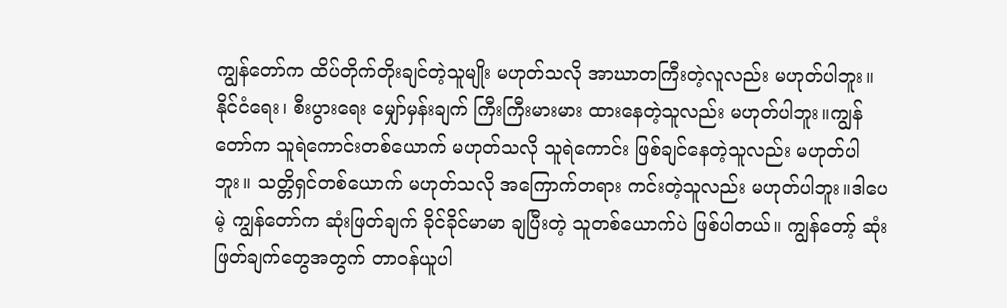ကျွန်တော်က ထိပ်တိုက်တိုးချင်တဲ့သူမျိုး မဟုတ်သလို အာဃာတကြီးတဲ့လူလည်း မဟုတ်ပါဘူး။ နိုင်ငံရေး၊ စီးပွားရေး မျှော်မှန်းချက် ကြီးကြီးမားမား ထားနေတဲ့သူလည်း မဟုတ်ပါဘူး။ကျွန်တော်က သူရဲကောင်းတစ်ယောက် မဟုတ်သလို သူရဲကောင်း ဖြစ်ချင်နေတဲ့သူလည်း မဟုတ်ပါဘူး။ သတ္တိရှင်တစ်ယောက် မဟုတ်သလို အကြောက်တရား ကင်းတဲ့သူလည်း မဟုတ်ပါဘူး။ဒါပေမဲ့ ကျွန်တော်က ဆုံးဖြတ်ချက် ခိုင်ခိုင်မာမာ ချပြီးတဲ့ သူတစ်ယောက်ပဲ ဖြစ်ပါတယ်။ ကျွန်တော့် ဆုံးဖြတ်ချက်တွေအတွက် တာဝန်ယူပါ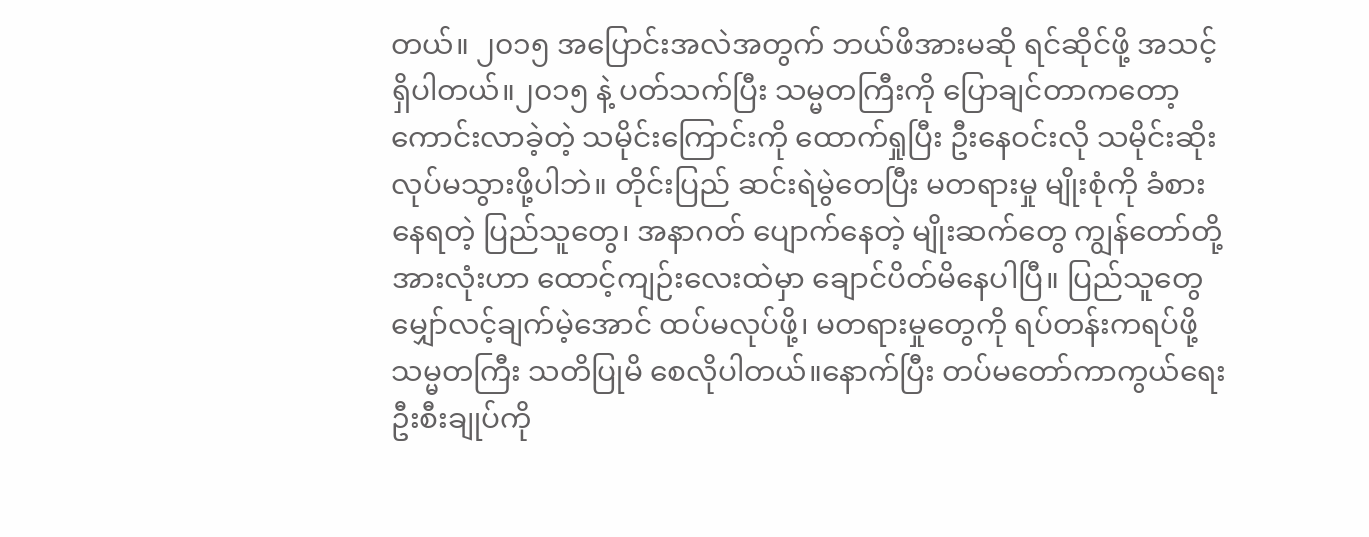တယ်။ ၂၀၁၅ အပြောင်းအလဲအတွက် ဘယ်ဖိအားမဆို ရင်ဆိုင်ဖို့ အသင့်ရှိပါတယ်။၂၀၁၅ နဲ့ ပတ်သက်ပြီး သမ္မတကြီးကို ပြောချင်တာကတော့ ကောင်းလာခဲ့တဲ့ သမိုင်းကြောင်းကို ထောက်ရှုပြီး ဦးနေဝင်းလို သမိုင်းဆိုး လုပ်မသွားဖို့ပါဘဲ။ တိုင်းပြည် ဆင်းရဲမွဲတေပြီး မတရားမှု မျိုးစုံကို ခံစားနေရတဲ့ ပြည်သူတွေ၊ အနာဂတ် ပျောက်နေတဲ့ မျိုးဆက်တွေ ကျွန်တော်တို့ အားလုံးဟာ ထောင့်ကျဉ်းလေးထဲမှာ ချောင်ပိတ်မိနေပါပြီ။ ပြည်သူတွေ မျှော်လင့်ချက်မဲ့အောင် ထပ်မလုပ်ဖို့၊ မတရားမှုတွေကို ရပ်တန်းကရပ်ဖို့ သမ္မတကြီး သတိပြုမိ စေလိုပါတယ်။နောက်ပြီး တပ်မတော်ကာကွယ်ရေး ဦးစီးချုပ်ကို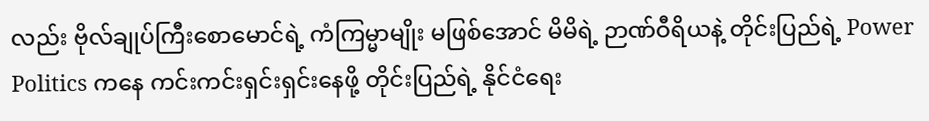လည်း ဗိုလ်ချုပ်ကြီးစောမောင်ရဲ့ ကံကြမ္မာမျိုး မဖြစ်အောင် မိမိရဲ့ ဉာဏ်ဝီရိယနဲ့ တိုင်းပြည်ရဲ့ Power Politics ကနေ ကင်းကင်းရှင်းရှင်းနေဖို့ တိုင်းပြည်ရဲ့ နိုင်ငံရေး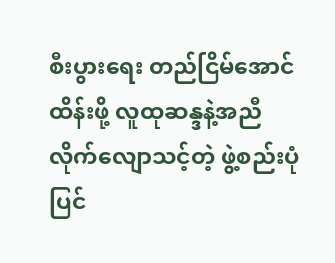စီးပွားရေး တည်ငြိမ်အောင်ထိန်းဖို့ လူထုဆန္ဒနဲ့အညီ လိုက်လျောသင့်တဲ့ ဖွဲ့စည်းပုံပြင်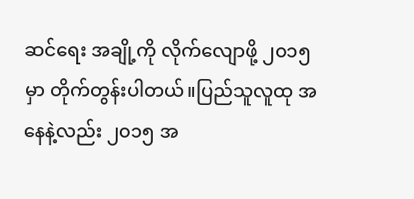ဆင်ရေး အချို့ကို လိုက်လျောဖို့ ၂၀၁၅ မှာ တိုက်တွန်းပါတယ်။ပြည်သူလူထု အနေနဲ့လည်း ၂၀၁၅ အ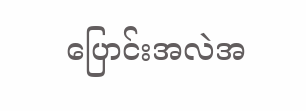ပြောင်းအလဲအ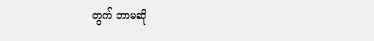တွက် ဘာမဆို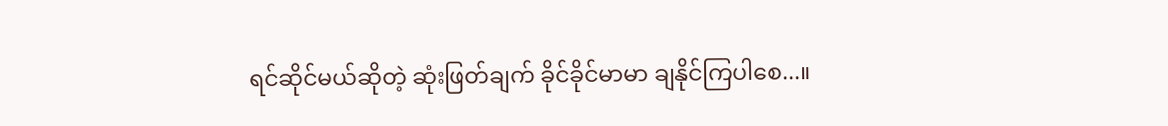ရင်ဆိုင်မယ်ဆိုတဲ့ ဆုံးဖြတ်ချက် ခိုင်ခိုင်မာမာ ချနိုင်ကြပါစေ...။